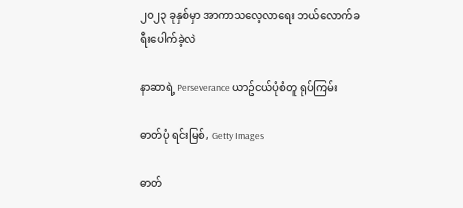၂၀၂၃ ခုနှစ်မှာ အာကာသလေ့လာရေး ဘယ်လောက်ခရီးပေါက်ခဲ့လဲ

နာဆာရဲ့ Perseverance ယာဥ်ငယ်ပုံစံတူ ရုပ်ကြမ်း

ဓာတ်ပုံ ရင်းမြစ်, Getty Images

ဓာတ်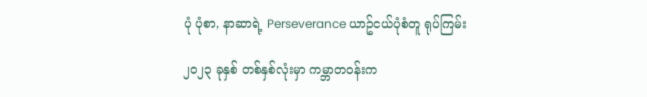ပုံ ပုံစာ, နာဆာရဲ့ Perseverance ယာဥ်ငယ်ပုံစံတူ ရုပ်ကြမ်း

၂၀၂၃ ခုနှစ် တစ်နှစ်လုံးမှာ ကမ္ဘာတဝန်းက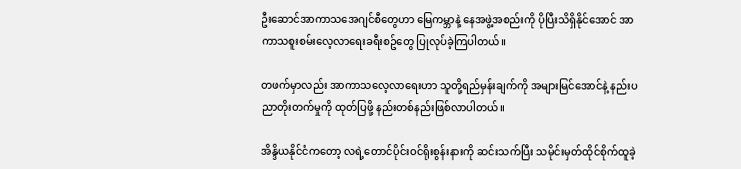ဦးဆောင်အာကာသအေဂျင်စီတွေဟာ မြေကမ္ဘာနဲ့ နေအဖွဲ့အစည်းကို ပိုပြီးသိရှိနိုင်အောင် အာကာသစူးစမ်းလေ့လာရေးခရီးစဥ်တွေ ပြုလုပ်ခဲ့ကြပါတယ်။

တဖက်မှာလည်း အာကာသလေ့လာရေးဟာ သူတို့ရည်မှန်းချက်ကို အများမြင်အောင်နဲ့ နည်းပညာတိုးတက်မှုကို ထုတ်ပြဖို့ နည်းတစ်နည်းဖြစ်လာပါတယ်။

အိန္ဒိယနိုင်ငံကတော့ လရဲ့တောင်ပိုင်းဝင်ရိုးစွန်းနားကို ဆင်းသက်ပြီး သမိုင်းမှတ်ထိုင်စိုက်ထူခဲ့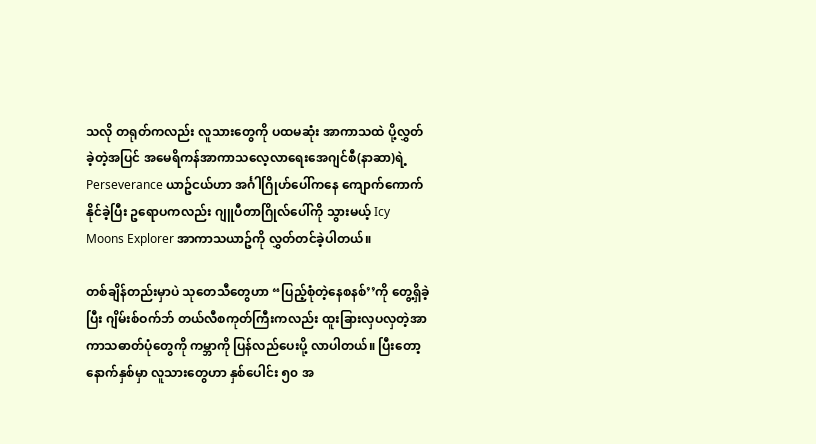သလို တရုတ်ကလည်း လူသားတွေကို ပထမဆုံး အာကာသထဲ ပို့လွှတ်ခဲ့တဲ့အပြင် အမေရိကန်အာကာသလေ့လာရေးအေဂျင်စီ(နာဆာ)ရဲ့ Perseverance ယာဥ်ငယ်ဟာ အင်္ဂါဂြိုဟ်ပေါ်ကနေ ကျောက်ကောက်နိုင်ခဲ့ပြီး ဥရောပကလည်း ဂျူပီတာဂြိုလ်ပေါ်ကို သွားမယ့် Icy Moons Explorer အာကာသယာဥ်ကို လွှတ်တင်ခဲ့ပါတယ်။

တစ်ချိန်တည်းမှာပဲ သုတေသီတွေဟာ “ပြည့်စုံတဲ့နေစနစ်’’ကို တွေ့ရှိခဲ့ပြီး ဂျိမ်းစ်ဝက်ဘ် တယ်လီစကုတ်ကြီးကလည်း ထူးခြားလှပလှတဲ့အာကာသဓာတ်ပုံတွေကို ကမ္ဘာကို ပြန်လည်ပေးပို့ လာပါတယ်။ ပြီးတော့ နောက်နှစ်မှာ လူသားတွေဟာ နှစ်ပေါင်း ၅၀ အ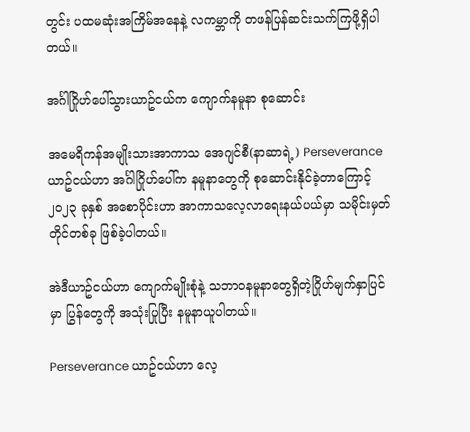တွင်း ပထမဆုံးအကြိမ်အနေနဲ့ လကမ္ဘာကို တဖန်ပြန်ဆင်းသက်ကြဖို့ရှိပါတယ်။

အင်္ဂါဂြိုဟ်ပေါ်သွားယာဥ်ငယ်က ကျောက်နမူနာ စုဆောင်း

အမေရိကန်အမျိုးသားအာကာသ ‌အေဂျင်စီ(နာဆာရဲ့) Perseverance ယာဥ်ငယ်ဟာ အင်္ဂါဂြိုဟ်ပေါ်က နမူနာတွေကို စုဆောင်းနိုင်ခဲ့တာကြောင့် ၂၀၂၃ ခုနှစ် အစောပိုင်းဟာ အာကာသလေ့လာရေးနယ်ပယ်မှာ သမိုင်းမှတ်တိုင်တစ်ခု ဖြစ်ခဲ့ပါတယ်။

အဲဒီယာဥ်ငယ်ဟာ ကျောက်မျိုးစုံနဲ့ သဘာဝနမူနာတွေရှိတဲ့ဂြိုဟ်မျက်နှာပြင်မှာ ပြွန်တွေကို အသုံးပြုပြီး နမူနာယူပါတယ်။

Perseverance ယာဥ်ငယ်ဟာ လေ့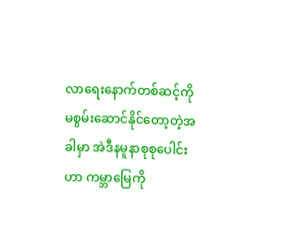လာရေးနောက်တစ်ဆင့်ကို မစွမ်းဆောင်နိုင်တော့တဲ့အခါမှာ အဲဒီနမူနာစုစုပေါင်းဟာ ကမ္ဘာမြေကို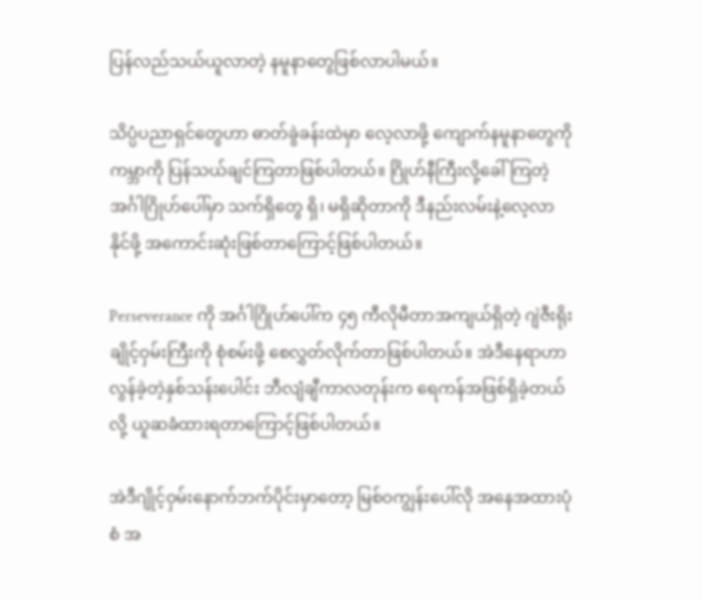ပြန်လည်သယ်ယူလာတဲ့ နမူနာတွေဖြစ်လာပါမယ်။

သိပ္ပံပညာရှင်တွေဟာ ဓာတ်ခွဲခန်းထဲမှာ လေ့လာဖို့ ကျောက်နမူနာတွေကို ကမ္ဘာကို ပြန်သယ်ချင်ကြတာဖြစ်ပါတယ်။ ဂြိုဟ်နီကြီးလို့ခေါ်ကြတဲ့ အင်္ဂါဂြိုဟ်ပေါ်မှာ သက်ရှိတွေ ရှိ၊ မရှိဆိုတာကို ဒီနည်းလမ်းနဲ့လေ့လာနိုင်ဖို့ အကောင်းဆုံးဖြစ်တာကြောင့်ဖြစ်ပါတယ်။

Perseverance ကို အင်္ဂါဂြိုဟ်ပေါ်က ၄၅ ကီလိုမီတာအကျယ်ရှိတဲ့ ဂျဲဇီးရိုးချိုင့်ဝှမ်းကြီးကို စုံစမ်းဖို့ စေလွှတ်လိုက်တာဖြစ်ပါတယ်။ အဲဒီနေရာဟာ လွန်ခဲ့တဲ့နှစ်သန်းပေါင်း ဘီလျံချီကာလတုန်းက ရေကန်အဖြစ်ရှိခဲ့တယ်လို့ ယူဆခံထားရတာကြောင့်ဖြစ်ပါတယ်။

အဲဒီဂျိုင့်ဝှမ်းနောက်ဘက်ပိုင်းမှာတော့ မြစ်ဝကျွန်းပေါ်လို အနေအထားပုံစံ အ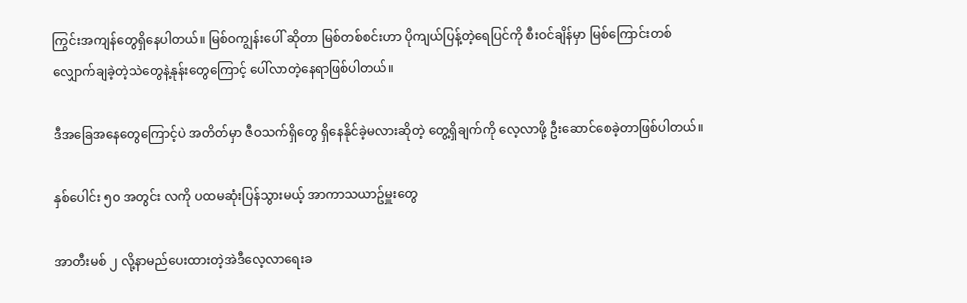ကြွင်းအကျန်တွေရှိနေပါတယ်။ မြစ်ဝကျွန်းပေါ် ဆိုတာ မြစ်တစ်စင်းဟာ ပိုကျယ်ပြန့်တဲ့ရေပြင်ကို စီးဝင်ချိန်မှာ မြစ်ကြောင်းတစ်လျှောက်ချခဲ့တဲ့သဲတွေနဲ့နုန်းတွေကြောင့် ပေါ်လာတဲ့နေရာဖြစ်ပါတယ်။

ဒီအခြေအနေတွေကြောင့်ပဲ အတိတ်မှာ ဇီဝသက်ရှိတွေ ရှိနေနိုင်ခဲ့မလားဆိုတဲ့ တွေ့ရှိချက်ကို လေ့လာဖို့ ဦးဆောင်စေခဲ့တာဖြစ်ပါတယ်။

နှစ်ပေါင်း ၅၀ အတွင်း လကို ပထမဆုံးပြန်သွားမယ့် အာကာသယာဥ်မှူးတွေ

အာတီးမစ် ၂ လို့နာမည်ပေးထားတဲ့အဲဒီလေ့လာရေးခ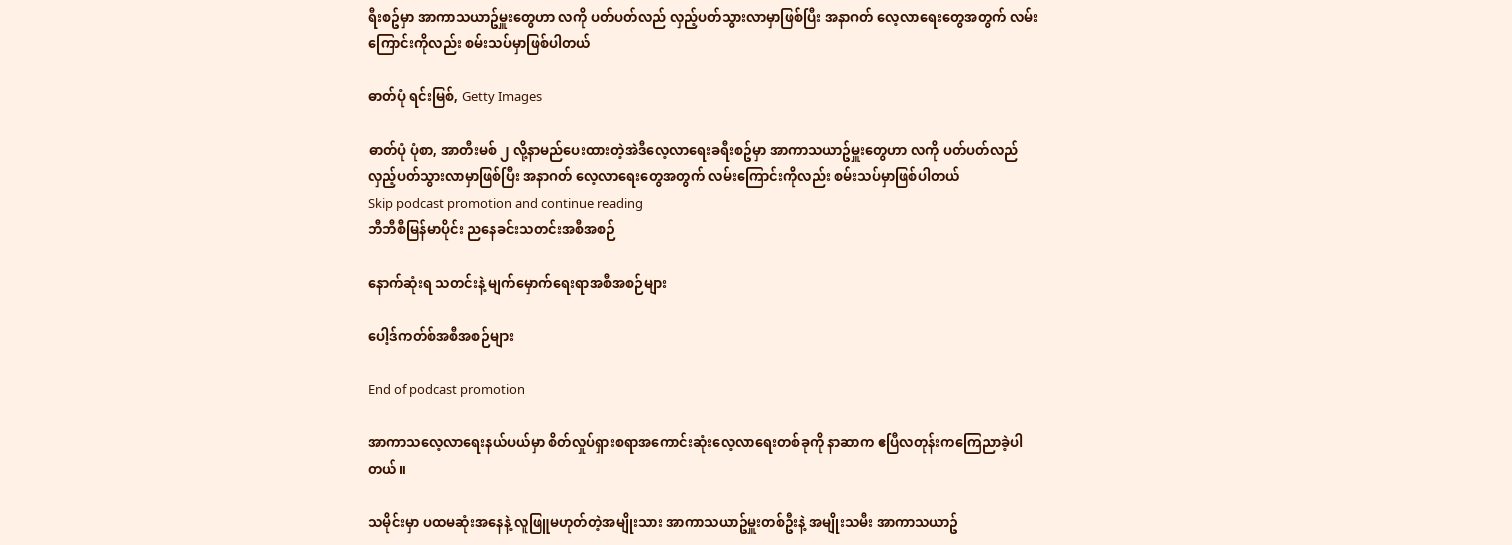ရီးစဥ်မှာ အာကာသယာဥ်မှူးတွေဟာ လကို ပတ်ပတ်လည် လှည့်ပတ်သွားလာမှာဖြစ်ပြီး အနာဂတ် လေ့လာရေးတွေအတွက် လမ်းကြောင်းကိုလည်း စမ်းသပ်မှာဖြစ်ပါတယ်

ဓာတ်ပုံ ရင်းမြစ်, Getty Images

ဓာတ်ပုံ ပုံစာ, အာတီးမစ် ၂ လို့နာမည်ပေးထားတဲ့အဲဒီလေ့လာရေးခရီးစဥ်မှာ အာကာသယာဥ်မှူးတွေဟာ လကို ပတ်ပတ်လည် လှည့်ပတ်သွားလာမှာဖြစ်ပြီး အနာဂတ် လေ့လာရေးတွေအတွက် လမ်းကြောင်းကိုလည်း စမ်းသပ်မှာဖြစ်ပါတယ်
Skip podcast promotion and continue reading
ဘီဘီစီမြန်မာပိုင်း ညနေခင်းသတင်းအစီအစဉ်

နောက်ဆုံးရ သတင်းနဲ့ မျက်မှောက်ရေးရာအစီအစဉ်များ

ပေါ့ဒ်ကတ်စ်အစီအစဉ်များ

End of podcast promotion

အာကာသလေ့လာရေးနယ်ပယ်မှာ စိတ်လှုပ်ရှားစရာအကောင်းဆုံးလေ့လာရေးတစ်ခုကို နာဆာက ဧပြီလတုန်းကကြေညာခဲ့ပါတယ်။

သမိုင်းမှာ ပထမဆုံးအနေနဲ့ လူဖြူမဟုတ်တဲ့အမျိုးသား အာကာသယာဥ်မှူးတစ်ဦးနဲ့ အမျိုးသမီး အာကာသယာဥ်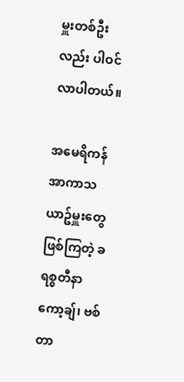မှူးတစ်ဦးလည်း ပါဝင်လာပါတယ်။

အမေရိကန် အာကာသယာဥ်မှူးတွေဖြစ်ကြတဲ့ ခရစ္စတီနာ ကော့ချ်၊ ဗစ်တာ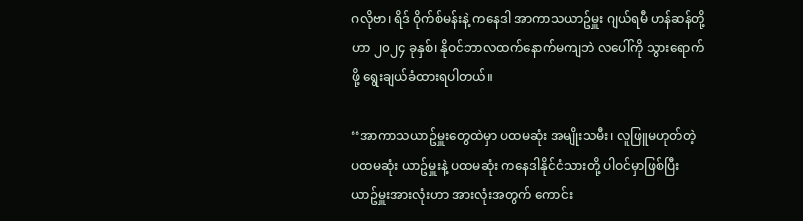ဂလိုဗာ၊ ရိဒ် ဝိုက်စ်မန်းနဲ့ ကနေဒါ အာကာသယာဥ်မှူး ဂျယ်ရမီ ဟန်ဆန်တို့ဟာ ၂၀၂၄ ခုနှစ်၊ နိုဝင်ဘာလထက်နောက်မကျဘဲ လပေါ်ကို သွားရောက်ဖို့ ရွေးချယ်ခံထားရပါတယ်။

‘‘အာကာသယာဥ်မှူးတွေထဲမှာ ပထမဆုံး အမျိုးသမီး၊ လူဖြူမဟုတ်တဲ့ ပထမဆုံး ယာဥ်မှူးနဲ့ ပထမဆုံး ကနေဒါနိုင်ငံသားတို့ ပါဝင်မှာဖြစ်ပြီး ယာဥ်မှူးအားလုံးဟာ အားလုံးအတွက် ကောင်း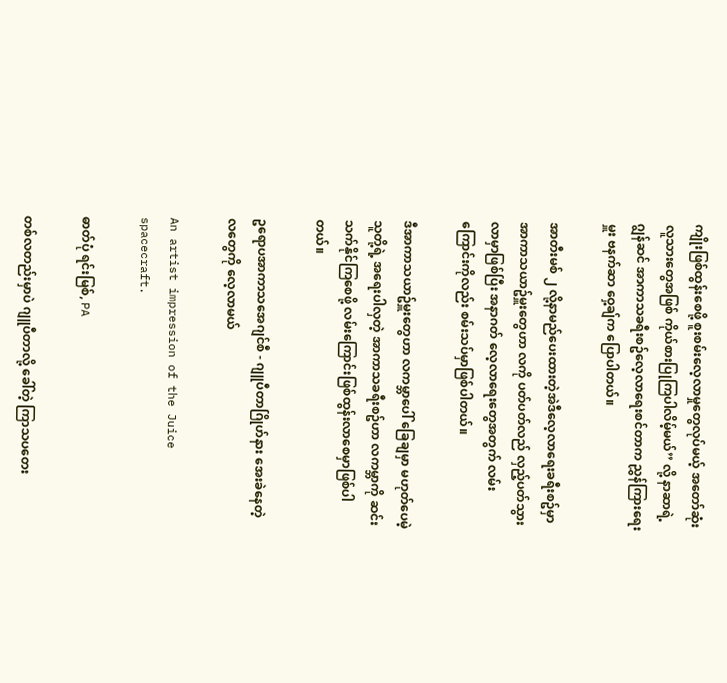ကျိုးဖြစ်ထွန်းစေဖို့ စူးစမ်းလေ့လာမှုတွေလုပ်မယ့် အတော်ဆုံးလူသားတွေအဖြစ် ကိုယ်စားပြုကြပါလိမ့်မယ်’’ လို့ နာဆာရဲ့ ဂျွန်ဆင် အာကာသခရီးစဥ်လေ့လာရေးစင်တာက ညွှန်ကြားရေးမှူး ဗနက်ဆာ ဝှေ့ချ်က ပြောပါတယ်။

အာတီးမစ် ၂ လို့နာမည်ပေးထားတဲ့အဲဒီလေ့လာရေးခရီးစဥ်မှာ အာကာသယာဥ်မှူးတွေဟာ လကို ပတ်ပတ်လည် လှည့်ပတ်သွားလာမှာဖြစ်ပြီး အနာဂတ် လေ့လာရေးတွေအတွက် လမ်းကြောင်းကိုလည်း စမ်းသပ်မှာဖြစ်ပါတယ်။

ဒီအာကာသယာဥ်မှူးတွေဟာ လကမ္ဘာပေါ် ခြေချမှာ မဟုတ်ပေမဲ့ သူတို့ရဲ့ အရေးပါလှတဲ့ အာကာသခရီးစဥ်ဟာ လကမ္ဘာကို ဆင်းသက်နိုင်ကြစေဖို့ လမ်းကြောင်းဖြစ်ထွန်းလာစေမှာဖြစ်ပါတယ်။

ဥရောပအာကာသအေဂျင်စီ - ဂျူပီတာဂြိုဟ်နား အေးခဲနေတဲ့လတွေကို လေ့လာမယ်

An artist impression of the Juice spacecraft.

ဓာတ်ပုံ ရင်းမြစ်, PA

တစ်လတည်းမှာပဲ ဂျူပီတာလို့ ခေါ်တဲ့ ကြာသပတေး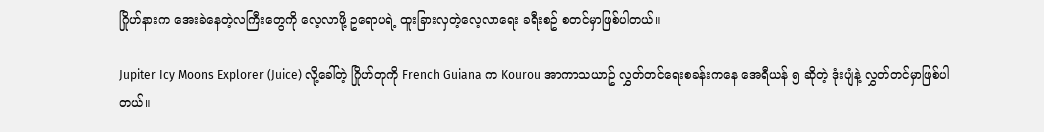ဂြိုဟ်နားက အေးခဲနေတဲ့လကြီးတွေကို လေ့လာဖို့ ဥရောပရဲ့ ထူးခြားလှတဲ့လေ့လာရေး ခရီးစဥ် စတင်မှာဖြစ်ပါတယ်။

Jupiter Icy Moons Explorer (Juice) လို့ခေါ်တဲ့ ဂြိုဟ်တုကို French Guiana က Kourou အာကာသယာဥ် လွှတ်တင်ရေးစခန်းကနေ အေရီယန် ၅ ဆိုတဲ့ ဒုံးပျံနဲ့ လွှတ်တင်မှာဖြစ်ပါတယ်။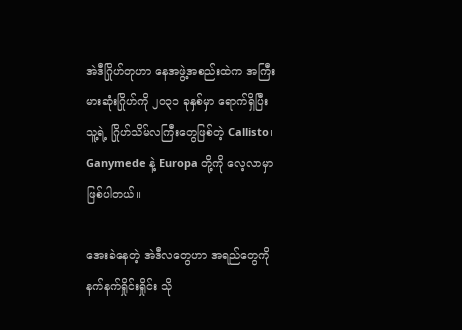အဲဒီဂြိုဟ်တုဟာ နေအဖွဲ့အစည်းထဲက အကြီးမားဆုံးဂြိုဟ်ကို ၂၀၃၁ ခုနှစ်မှာ ‌ရောက်ရှိပြီး သူ့ရဲ့ ဂြိုဟ်သိမ်လကြီးတွေဖြစ်တဲ့ Callisto၊ Ganymede နဲ့ Europa တို့ကို လေ့လာမှာဖြစ်ပါတယ်။

အေးခဲနေတဲ့ အဲဒီလတွေဟာ အရည်တွေကို နက်နက်ရှိုင်းရှိုင်း သို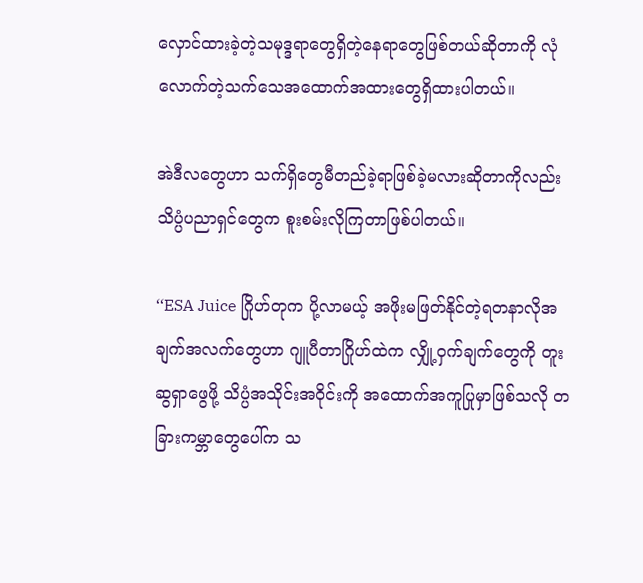လှောင်ထားခဲ့တဲ့သမုဒ္ဒရာတွေရှိတဲ့နေရာတွေဖြစ်တယ်ဆိုတာကို လုံလောက်တဲ့သက်သေအထောက်အထားတွေရှိထားပါတယ်။

အဲဒီလတွေဟာ သက်ရှိတွေမီတည်ခဲ့ရာဖြစ်ခဲ့မလားဆိုတာကိုလည်း သိပ္ပံပညာရှင်တွေက စူးစမ်းလိုကြတာဖြစ်ပါတယ်။

‘‘ESA Juice ဂြိုဟ်တုက ပို့လာမယ့် အဖိုးမဖြတ်နိုင်တဲ့ရတနာလိုအချက်အလက်တွေဟာ ဂျူပီတာဂြိုဟ်ထဲက လျှို့ဝှက်ချက်တွေကို တူးဆွရှာဖွေဖို့ သိပ္ပံအသိုင်းအဝိုင်းကို အထောက်အကူပြုမှာဖြစ်သလို တခြားကမ္ဘာတွေပေါ်က သ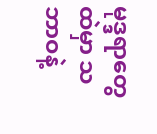မုဒ္ဒရာတွေထဲမှာ သဘာဝနဲ့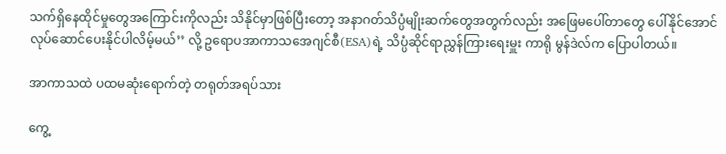သက်ရှိနေထိုင်မှုတွေအကြောင်းကိုလည်း သိနိုင်မှာဖြစ်ပြီးတော့ အနာဂတ်သိပ္ပံမျိုးဆက်တွေအတွက်လည်း အဖြေမပေါ်တာတွေ ပေါ်နိုင်အောင် လုပ်ဆောင်ပေးနိုင်ပါလိမ့်မယ်’’ လို့ ဥရောပအာကာသအေဂျင်စီ(ESA)ရဲ့ သိပ္ပံဆိုင်ရာညွှန်ကြားရေးမှူး ကာရို မွန်ဒဲလ်က ပြောပါတယ်။

အာကာသထဲ ပထမဆုံးရောက်တဲ့ တရုတ်အရပ်သား

ကွေ့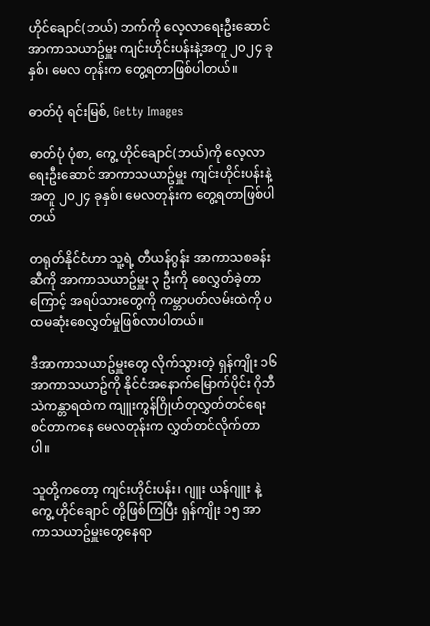ဟိုင်ချောင်(ဘယ်) ဘက်ကို လေ့လာရေးဦးဆောင် အာကာသယာဥ်မှူး ကျင်းဟိုင်းပန်းနဲ့အတူ ၂၀၂၄ ခုနှစ်၊ မေလ တုန်းက တွေ့ရတာဖြစ်ပါတယ်။

ဓာတ်ပုံ ရင်းမြစ်, Getty Images

ဓာတ်ပုံ ပုံစာ, ကွေ့ ဟိုင်ချောင်(ဘယ်)ကို လေ့လာရေးဦးဆောင် အာကာသယာဥ်မှူး ကျင်းဟိုင်းပန်းနဲ့အတူ ၂၀၂၄ ခုနှစ်၊ မေလတုန်းက တွေ့ရတာဖြစ်ပါတယ်

တရုတ်နိုင်ငံဟာ သူ့ရဲ့ တီယန်ဂွန်း အာကာသစခန်းဆီကို အာကာသယာဥ်မှူး ၃ ဦးကို စေလွှတ်ခဲ့တာကြောင့် အရပ်သားတွေကို ကမ္ဘာပတ်လမ်းထဲကို ပထမဆုံးစေလွှတ်မှုဖြစ်လာပါတယ်။

ဒီအာကာသယာဥ်မှူးတွေ လိုက်သွားတဲ့ ရှန်ကျိုး ၁၆ အာကာသယာဥ်ကို နိုင်ငံအနောက်မြောက်ပိုင်း ဂိုဘီ သဲကန္တာရထဲက ကျူးကွန်ဂြိုဟ်တုလွှတ်တင်ရေးစင်တာကနေ မေလတုန်းက လွှတ်တင်လိုက်တာပါ။

သူတို့ကတော့ ကျင်းဟိုင်းပန်း၊ ဂျူး ယန်ဂျူး နဲ့ ကွေ့ ဟိုင်ချောင် တို့ဖြစ်ကြပြီး ရှန်ကျိုး ၁၅ အာကာသယာဥ်မှူးတွေနေရာ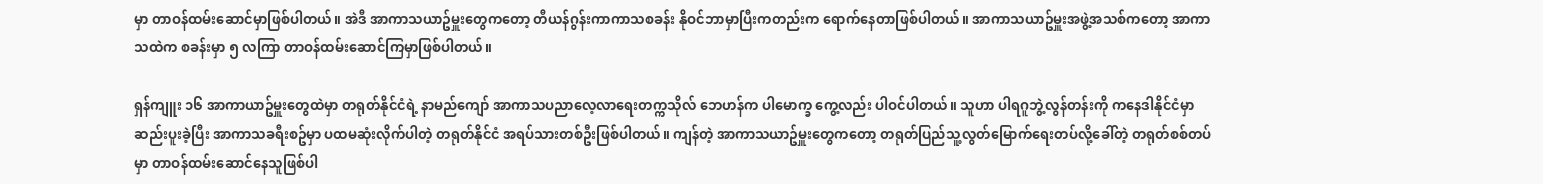မှာ တာဝန်ထမ်းဆောင်မှာဖြစ်ပါတယ်။ အဲဒီ အာကာသယာဥ်မှူးတွေကတော့ တီယန်ဂွန်းကာကာသစခန်း နိုဝင်ဘာမှာပြီးကတည်းက ရောက်နေတာဖြစ်ပါတယ်။ အာကာသယာဥ်မှူးအဖွဲ့အသစ်ကတော့ အာကာသထဲက စခန်းမှာ ၅ လကြာ တာဝန်ထမ်းဆောင်ကြမှာဖြစ်ပါတယ်။

ရှန်ကျူး ၁၆ အာကာယာဥ်မှူးတွေထဲမှာ တရုတ်နိုင်ငံရဲ့ နာမည်ကျော် အာကာသပညာလေ့လာရေးတက္ကသိုလ် ဘေဟန်က ပါမောက္ခ ကွေ့လည်း ပါဝင်ပါတယ်။ သူဟာ ပါရဂူဘွဲ့လွန်တန်းကို ကနေဒါနိုင်ငံမှာ ဆည်းပူးခဲ့ပြီး အာကာသခရီးစဥ်မှာ ပထမဆုံးလိုက်ပါတဲ့ တရုတ်နိုင်ငံ အရပ်သားတစ်ဦးဖြစ်ပါတယ်။ ကျန်တဲ့ အာကာသယာဥ်မှူးတွေကတော့ တရုတ်ပြည်သူ့လွတ်မြောက်ရေးတပ်လို့ခေါ်တဲ့ တရုတ်စစ်တပ်မှာ တာဝန်ထမ်းဆောင်နေသူဖြစ်ပါ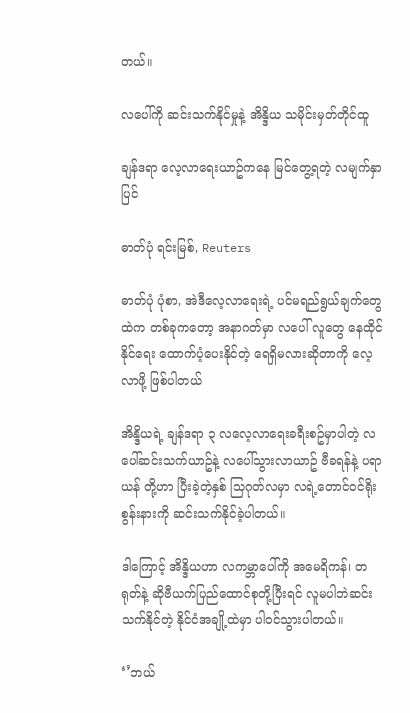တယ်။

လပေါ်ကို ဆင်းသက်နိုင်မှုနဲ့ အိန္ဒိယ သမိုင်းမှတ်တိုင်ထူ

ချန်ဒရာ လေ့လာရေးယာဥ်ကနေ ‌မြင်တွေ့ရတဲ့ လမျက်နှာပြင်

ဓာတ်ပုံ ရင်းမြစ်, Reuters

ဓာတ်ပုံ ပုံစာ, အဲဒီလေ့လာရေးရဲ့ ပင်မရည်ရွယ်ချက်တွေထဲက တစ်ခုကတော့ အနာဂတ်မှာ လပေါ် လူတွေ နေထိုင်နိုင်ရေး ထောက်ပံ့ပေးနိုင်တဲ့ ရေရှိမလားဆိုတာကို လေ့လာဖို့ ဖြစ်ပါတယ်

အိန္ဒိယရဲ့ ချန်ဒရာ ၃ လလေ့လာရေးခရီးစဥ်မှာပါတဲ့ လပေါ်ဆင်းသက်ယာဥ်နဲ့ လပေါ်သွားလာယာဥ် ဗီခရန်နဲ့ ပရာယန် တို့ဟာ ပြီးခဲ့တဲ့နှစ် သြဂုတ်လမှာ လရဲ့‌တောင်ဝင်ရိုးစွန်းနားကို ဆင်းသက်နိုင်ခဲ့ပါတယ်။

ဒါကြောင့် အိန္ဒိယဟာ လကမ္ဘာပေါ်ကို အမေရိကန်၊ တရုတ်နဲ့ ဆိုဗီယက်ပြည်ထောင်စုတို့ပြီးရင် လူမပါဘဲဆင်းသက်နိုင်တဲ့ နိုင်ငံအချို့ထဲမှာ ပါဝင်သွားပါတယ်။

‘’ဘယ်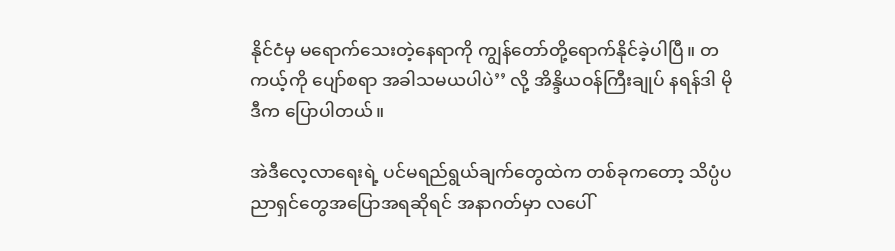နိုင်ငံမှ မရောက်သေးတဲ့နေရာကို ကျွန်တော်တို့ရောက်နိုင်ခဲ့ပါပြီ။ တကယ့်ကို ပျော်စရာ အခါသမယပါပဲ’’ လို့ အိန္ဒိယဝန်ကြီးချုပ် နရန်ဒါ မိုဒီက ပြောပါတယ်။

အဲဒီလေ့လာရေးရဲ့ ပင်မရည်ရွယ်ချက်တွေထဲက တစ်ခုကတော့ သိပ္ပံပညာရှင်တွေအပြောအရဆိုရင် အနာဂတ်မှာ လပေါ်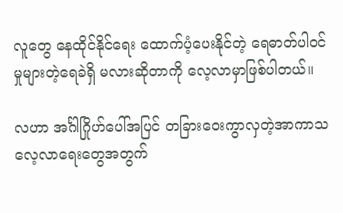လူတွေ နေထိုင်နိုင်ရေး ထောက်ပံ့ပေးနိုင်တဲ့ ရေဓာတ်ပါဝင်မှုများတဲ့ရေခဲရှိ မလားဆိုတာကို လေ့လာမှာဖြစ်ပါတယ်။

လဟာ အင်္ဂါဂြိုဟ်ပေါ်အပြင် တခြားဝေးကွာလှတဲ့အာကာသလေ့လာရေးတွေအတွက်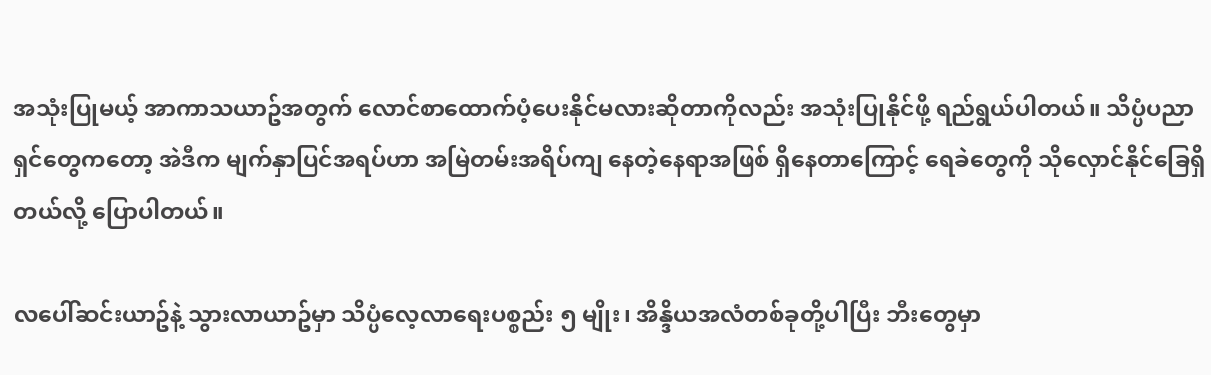အသုံးပြုမယ့် အာကာသယာဥ်အတွက် လောင်စာထောက်ပံ့ပေးနိုင်မလားဆိုတာကိုလည်း အသုံးပြုနိုင်ဖို့ ရည်ရွယ်ပါတယ်။ သိပ္ပံပညာရှင်တွေကတော့ အဲဒီက မျက်နှာပြင်အရပ်ဟာ အမြဲတမ်းအရိပ်ကျ နေတဲ့နေရာအဖြစ် ရှိနေတာကြောင့် ရေခဲတွေကို သိုလှောင်နိုင်ခြေရှိတယ်လို့ ပြောပါတယ်။

လပေါ်ဆင်းယာဥ်နဲ့ သွားလာယာဥ်မှာ သိပ္ပံလေ့လာရေးပစ္စည်း ၅ မျိုး၊ အိန္ဒိယအလံတစ်ခုတို့ပါပြီး ဘီးတွေမှာ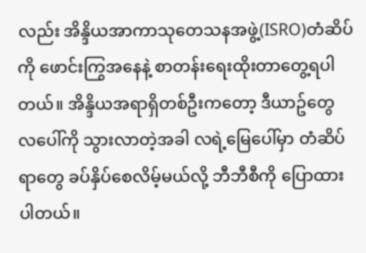လည်း အိန္ဒိယအာကာသုတေသနအဖွဲ့(ISRO)တံဆိပ်ကို ဖောင်းကြွအနေနဲ့ စာတန်းရေးထိုးတာတွေ့ရပါတယ်။ အိန္ဒိယအရာရှိတစ်ဦးကတော့ ဒီယာဥ်တွေ လပေါ်ကို သွားလာတဲ့အခါ လရဲ့မြေပေါ်မှာ တံဆိပ်ရာတွေ ခပ်နှိပ်စေလိမ့်မယ်လို့ ဘီဘီစီကို ပြောထားပါတယ်။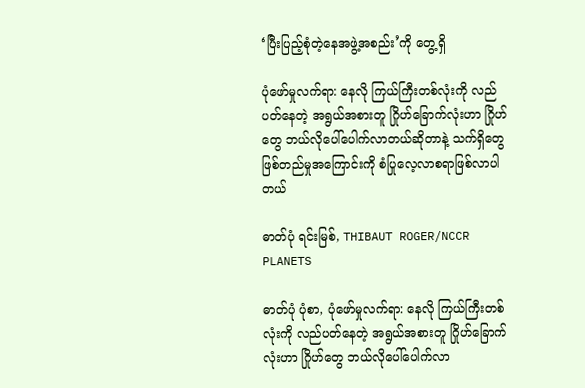‘ပြီးပြည့်စုံတဲ့နေအဖွဲ့အစည်း’ကို တွေ့ရှိ

ပုံဖော်မှုလက်ရာ: နေလို ကြယ်ကြီးတစ်လုံးကို လည်ပတ်နေတဲ့ အရွယ်အစားတူ ဂြိုဟ်ခြောက်လုံးဟာ ဂြိုဟ်တွေ ဘယ်လိုပေါ်ပေါက်လာတယ်ဆိုတာနဲ့ သက်ရှိတွေဖြစ်တည်မှုအကြောင်းကို စံပြုလေ့လာစရာဖြစ်လာပါတယ်

ဓာတ်ပုံ ရင်းမြစ်, THIBAUT ROGER/NCCR PLANETS

ဓာတ်ပုံ ပုံစာ, ပုံဖော်မှုလက်ရာ: နေလို ကြယ်ကြီးတစ်လုံးကို လည်ပတ်နေတဲ့ အရွယ်အစားတူ ဂြိုဟ်ခြောက်လုံးဟာ ဂြိုဟ်တွေ ဘယ်လိုပေါ်ပေါက်လာ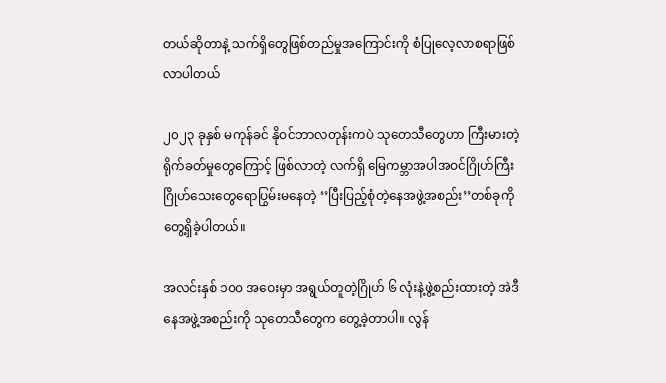တယ်ဆိုတာနဲ့ သက်ရှိတွေဖြစ်တည်မှုအကြောင်းကို စံပြုလေ့လာစရာဖြစ်လာပါတယ်

၂၀၂၃ ခုနှစ် မကုန်ခင် နိုဝင်ဘာလတုန်းကပဲ သုတေသီတွေဟာ ကြီးမားတဲ့ရိုက်ခတ်မှုတွေကြောင့် ဖြစ်လာတဲ့ လက်ရှိ မြေကမ္ဘာအပါအဝင်ဂြိုဟ်ကြီး ဂြိုဟ်သေးတွေရောပြွမ်းမနေတဲ့ ‘’ပြီးပြည့်စုံတဲ့နေအဖွဲ့အစည်း’’တစ်ခုကို တွေ့ရှိခဲ့ပါတယ်။

အလင်းနှစ် ၁၀၀ အဝေးမှာ အရွယ်တူတဲ့ဂြိုဟ် ၆ လုံးနဲ့ဖွဲ့စည်းထားတဲ့ အဲဒီနေအဖွဲ့အစည်းကို သုတေသီတွေက တွေ့ခဲ့တာပါ။ လွန်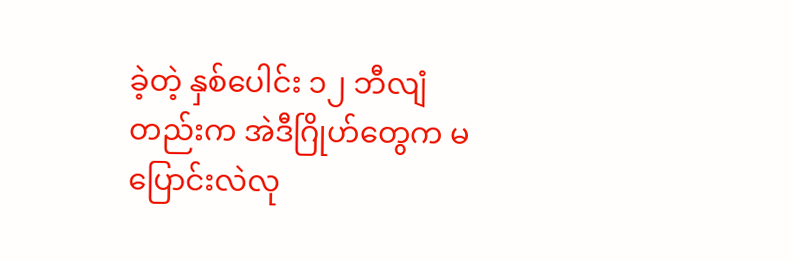ခဲ့တဲ့ နှစ်ပေါင်း ၁၂ ဘီလျံတည်းက အဲဒီဂြိုဟ်တွေက မပြောင်းလဲလု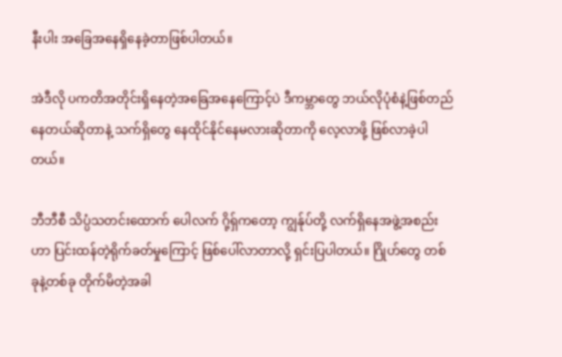နီးပါး အခြေအနေရှိနေခဲ့တာဖြစ်ပါတယ်။

အဲဒီလို ပကတိအတိုင်းရှိနေတဲ့အခြေအနေကြောင့်ပဲ ဒီကမ္ဘာတွေ ဘယ်လိုပုံစံနဲ့ဖြစ်တည်နေတယ်ဆိုတာနဲ့ သက်ရှိတွေ နေထိုင်နိုင်နေမလားဆိုတာကို လေ့လာဖို့ ဖြစ်လာခဲ့ပါတယ်။

ဘီဘီစီ သိပ္ပံသတင်းထောက် ပေါလက် ဂို့ရှ်ကတော့ ကျွန်ုပ်တို့ လက်ရှိနေအဖွဲ့အစည်းဟာ ပြင်းထန်တဲ့ရိုက်ခတ်မှုကြောင့် ဖြစ်ပေါ်လာတာလို့ ရှင်းပြပါတယ်။ ဂြိုဟ်တွေ တစ်ခုနဲ့တစ်ခု တိုက်မိတဲ့အခါ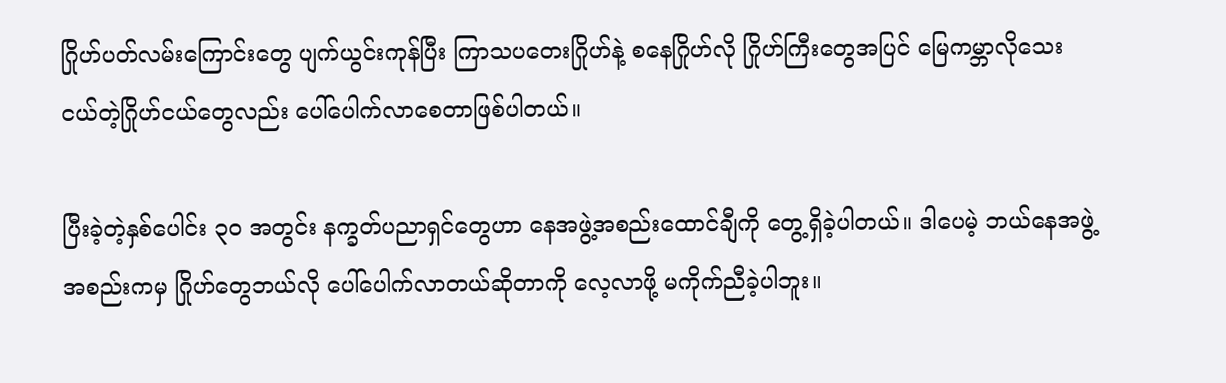ဂြိုဟ်ပတ်လမ်းကြောင်းတွေ ပျက်ယွင်းကုန်ပြီး ကြာသပတေးဂြိုဟ်နဲ့ စနေဂြိုဟ်လို ဂြိုဟ်ကြီးတွေအပြင် မြေကမ္ဘာလိုသေးငယ်တဲ့ဂြိုဟ်ငယ်တွေလည်း ပေါ်ပေါက်လာစေတာဖြစ်ပါတယ်။

ပြီးခဲ့တဲ့နှစ်ပေါင်း ၃၀ အတွင်း နက္ခတ်ပညာရှင်တွေဟာ နေအဖွဲ့အစည်းထောင်ချီကို တွေ့ရှိခဲ့ပါတယ်။ ဒါပေမဲ့ ဘယ်နေအဖွဲ့အစည်းကမှ ဂြိုဟ်တွေဘယ်လို ပေါ်ပေါက်လာတယ်ဆိုတာကို လေ့လာဖို့ မကိုက်ညီခဲ့ပါဘူး။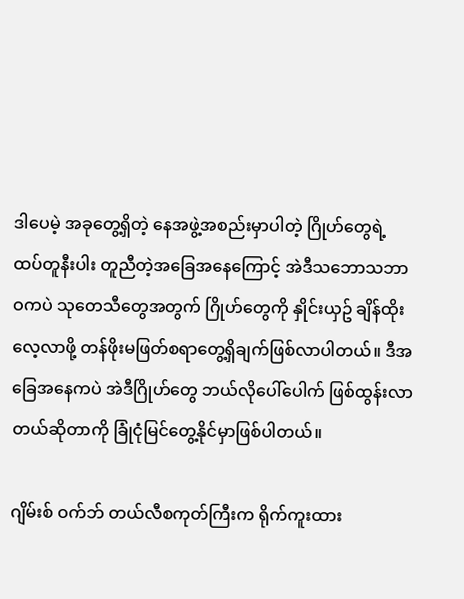ဒါပေမဲ့ အခုတွေ့ရှိတဲ့ နေအဖွဲ့အစည်းမှာပါတဲ့ ဂြိုဟ်တွေရဲ့ ထပ်တူနီးပါး တူညီတဲ့အခြေအနေကြောင့် အဲဒီသဘောသဘာဝကပဲ သုတေသီတွေအတွက် ဂြိုဟ်တွေကို နှိုင်းယှဥ် ချိန်ထိုးလေ့လာဖို့ တန်ဖိုးမဖြတ်စရာတွေ့ရှိချက်ဖြစ်လာပါတယ်။ ဒီအခြေအနေကပဲ အဲဒီဂြိုဟ်တွေ ဘယ်လိုပေါ်ပေါက် ဖြစ်ထွန်းလာတယ်ဆိုတာကို ခြုံငုံမြင်တွေ့နိုင်မှာဖြစ်ပါတယ်။

ဂျိမ်းစ် ဝက်ဘ် တယ်လီစကုတ်ကြီးက ရိုက်ကူးထား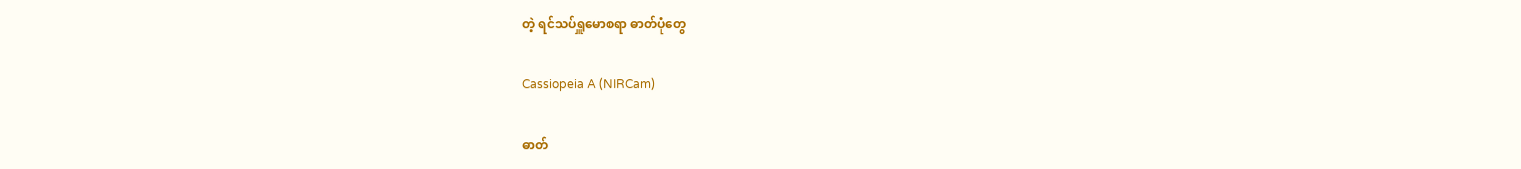တဲ့ ရင်သပ်ရှူမောစရာ ဓာတ်ပုံတွေ

Cassiopeia A (NIRCam)

ဓာတ်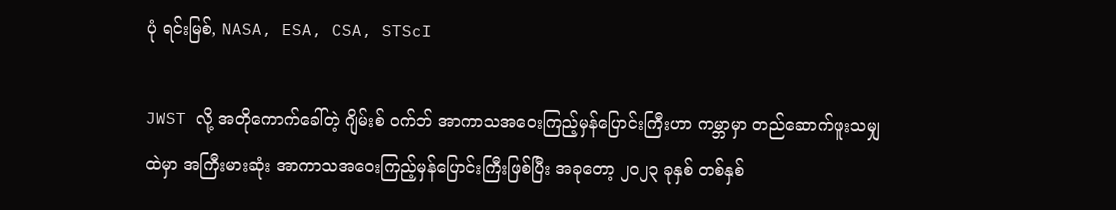ပုံ ရင်းမြစ်, NASA, ESA, CSA, STScI

JWST လို့ အတိုကောက်ခေါ်တဲ့ ဂျိမ်းစ် ဝက်ဘ် အာကာသအဝေးကြည့်မှန်ပြောင်းကြီးဟာ ကမ္ဘာမှာ တည်ဆောက်ဖူးသမျှထဲမှာ အကြီးမားဆုံး အာကာသအဝေးကြည့်မှန်ပြောင်းကြီးဖြစ်ပြီး အခုတော့ ၂၀၂၃ ခုနှစ် တစ်နှစ်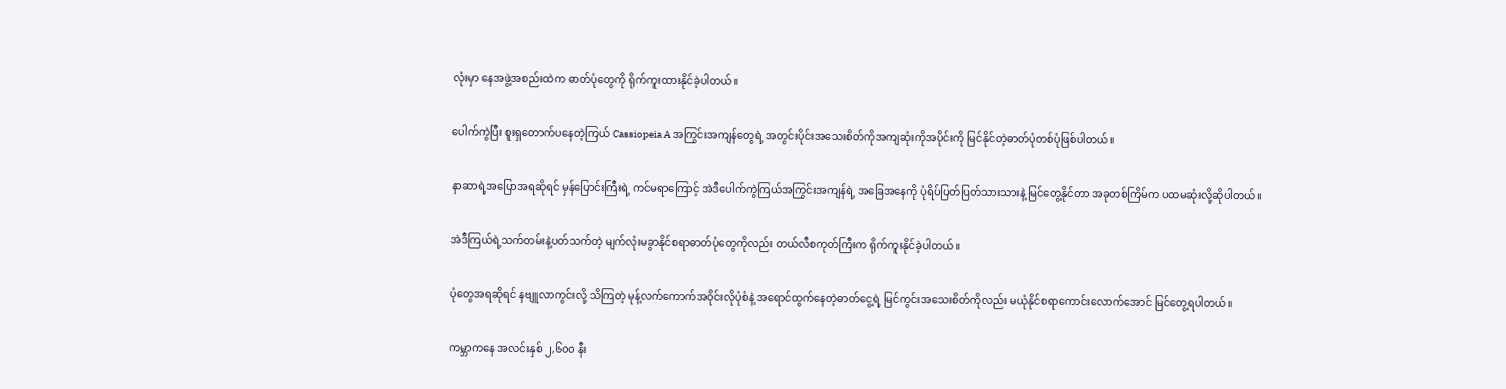လုံးမှာ နေအဖွဲ့အစည်းထဲက ဓာတ်ပုံတွေကို ရိုက်ကူးထားနိုင်ခဲ့ပါတယ်။

ပေါက်ကွဲပြီး စူးရှတောက်ပနေတဲ့ကြယ် Cassiopeia A အကြွင်းအကျန်တွေရဲ့ အတွင်းပိုင်းအသေးစိတ်ကိုအကျဆုံးကိုအပိုင်းကို မြင်နိုင်တဲ့ဓာတ်ပုံတစ်ပုံဖြစ်ပါတယ်။

နာဆာရဲ့အပြောအရဆိုရင် မှန်ပြောင်းကြီးရဲ့ ကင်မရာကြောင့် အဲဒီပေါက်ကွဲကြယ်အကြွင်းအကျန်ရဲ့ အခြေ‌အနေကို ပုံရိပ်ပြတ်ပြတ်သားသားနဲ့ မြင်တွေ့နိုင်တာ အခုတစ်ကြိမ်က ပထမဆုံးလို့ဆိုပါတယ်။

အဲဒီကြယ်ရဲ့သက်တမ်းနဲ့ပတ်သက်တဲ့ မျက်လုံးမခွာနိုင်စရာဓာတ်ပုံတွေကိုလည်း တယ်လီစကုတ်ကြီးက ရိုက်ကူးနိုင်ခဲ့ပါတယ်။

ပုံတွေအရဆိုရင် နဗျူလာကွင်းလို့ သိကြတဲ့ မုန့်လက်ကောက်အဝိုင်းလိုပုံစံနဲ့ အရောင်ထွက်နေတဲ့ဓာတ်ငွေ့ရဲ့ မြင်ကွင်းအသေးစိတ်ကိုလည်း မယုံနိုင်စရာကောင်းလောက်အောင် မြင်တွေ့ရပါတယ်။

ကမ္ဘာကနေ အလင်းနှစ် ၂,၆၀၀ နီး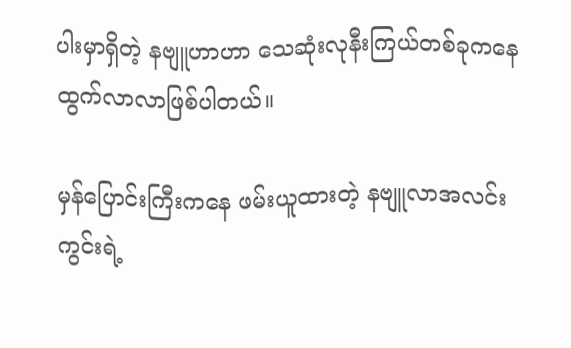ပါးမှာရှိတဲ့ နဗျူဟာဟာ သေဆုံးလုနီးကြယ်တစ်ခုကနေ ထွက်လာလာဖြစ်ပါတယ်။

မှန်ပြောင်းကြီးကနေ ဖမ်းယူထားတဲ့ နဗျူလာအလင်းကွင်းရဲ့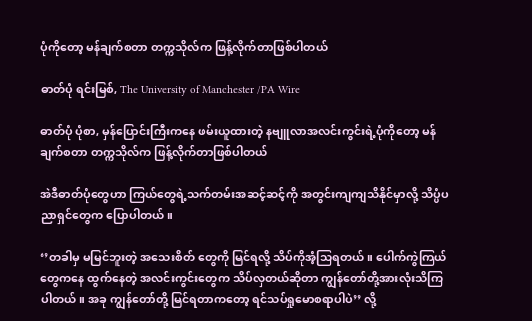ပုံကိုတော့ မန်ချက်စတာ တက္ကသိုလ်က ဖြန့်လိုက်တာဖြစ်ပါတယ်

ဓာတ်ပုံ ရင်းမြစ်, The University of Manchester /PA Wire

ဓာတ်ပုံ ပုံစာ, မှန်ပြောင်းကြီးကနေ ဖမ်းယူထားတဲ့ နဗျူလာအလင်းကွင်းရဲ့ပုံကိုတော့ မန်ချက်စတာ တက္ကသိုလ်က ဖြန့်လိုက်တာဖြစ်ပါတယ်

အဲဒီဓာတ်ပုံတွေဟာ ကြယ်တွေရဲ့သက်တမ်းအဆင့်ဆင့်ကို အတွင်းကျကျသိနိုင်မှာလို့ သိပ္ပံပညာရှင်တွေက ပြောပါတယ်။

‘’တခါမှ မမြင်ဘူးတဲ့ အသေးစိတ် တွေကို မြင်ရလို့ သိပ်ကိုအံ့သြရတယ်။ ပေါက်ကွဲကြယ်တွေကနေ ထွက်နေတဲ့ အလင်းကွင်းတွေက သိပ်လှတယ်ဆိုတာ ကျွန်တော်တို့အားလုံးသိကြပါတယ်။ အခု ကျွန်တော်တို့ မြင်ရတာကတော့ ရင်သပ်ရှုမောစရာပါပဲ’’ လို့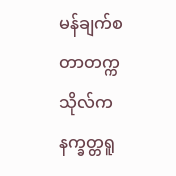မန်ချက်စတာတက္ကသိုလ်က နက္ခတ္တရူ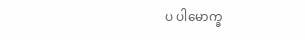ပ ပါမောက္ခ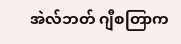အဲလ်ဘတ် ဂျီစတြာက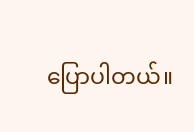ပြောပါတယ်။